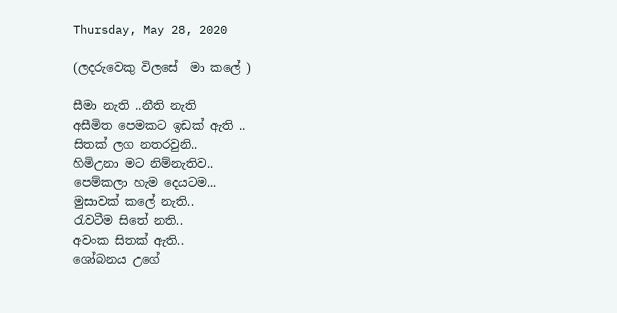Thursday, May 28, 2020

(ලදරුවෙකු විලසේ  මා කලේ )

සීමා නැති ..නීති නැති
අසීමිත පෙමකට ඉඩක් ඇති ..
සිතක් ලග නතරවුනි..
හිමිඋනා මට නිම්නැතිව..
පෙම්කලා හැම දෙයටම...
මුසාවක් කලේ නැති..
රැවටීම සිතේ නති..
අවංක සිතක් ඇති..
ශෝබනය උගේ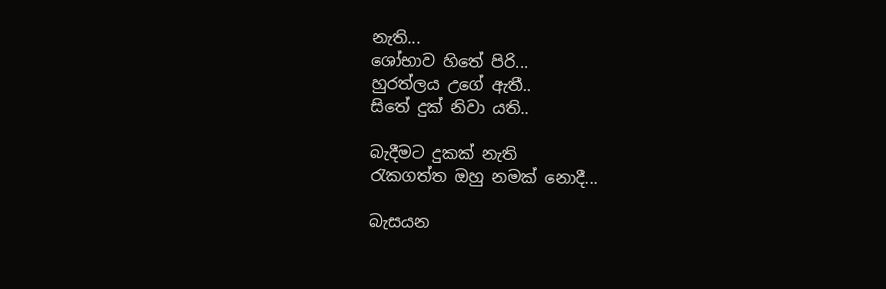නැති...
ශෝභාව හිතේ පිරි...
හුරත්ලය උගේ ඇතී..
සිතේ දුක් නිවා යති..

බැදීමට දුකක් නැති
රැකගත්ත ඔහු නමක් නොදී...

බැසයන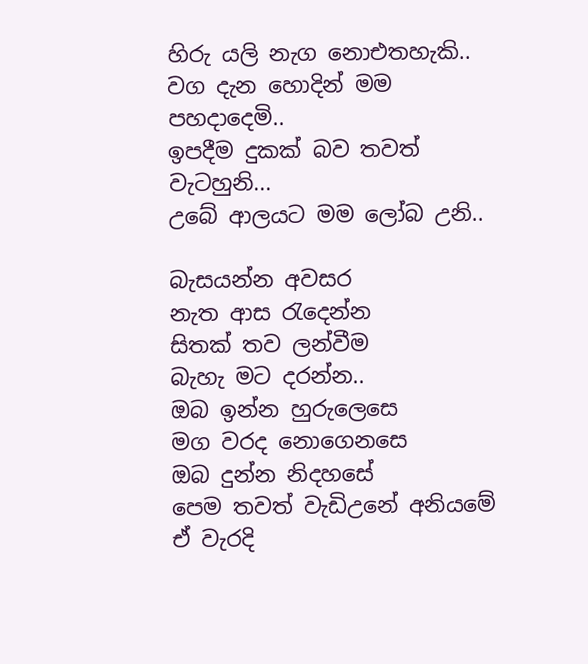හිරු යලි නැග නොඑතහැකි..
වග දැන හොදින් මම
පහදාදෙමි..
ඉපදීම දුකක් බව තවත් වැටහුනි...
උබේ ආලයට මම ලෝබ උනි..

බැසයන්න අවසර
නැත ආස රැදෙන්න
සිතක් තව ලන්වීම
බැහැ මට දරන්න..
ඔබ ඉන්න හුරුලෙසෙ
මග වරද නොගෙනසෙ
ඔබ දුන්න නිදහසේ
පෙම තවත් වැඩිඋනේ අනියමේ
ඒ වැරදි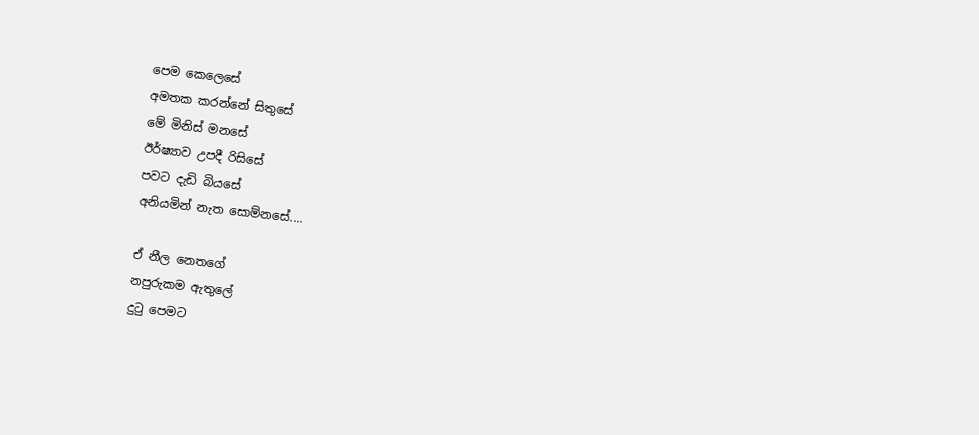පෙම කෙලෙසේ
අමතක කරන්නේ සිතුසේ
මේ මිනිස් මනසේ
ඊර්ෂ්‍යාව උපදී රිසිසේ
පවට දැඩි බියසේ
අනියමින් නැත සොම්නසේ....

ඒ නීල නෙතගේ
නපුරුකම ඇතුලේ
දුටු පෙමට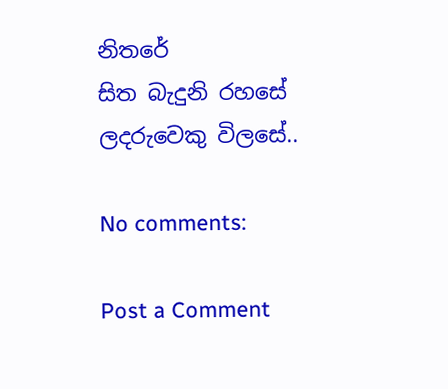නිතරේ
සිත බැදුනි රහසේ
ලදරුවෙකු විලසේ..

No comments:

Post a Comment